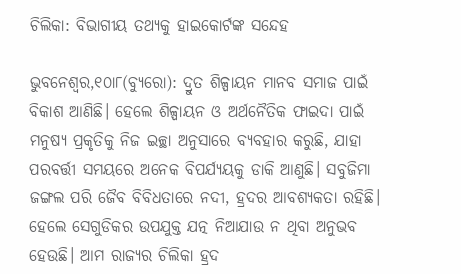ଚିଲିକା: ବିଭାଗୀୟ ତଥ୍ୟକୁ ହାଇକୋର୍ଟଙ୍କ ସନ୍ଦେହ

ଭୁବନେଶ୍ୱର,୧୦ା୮(ବ୍ୟୁରୋ): ଦ୍ରୁତ ଶିଳ୍ପାୟନ ମାନବ ସମାଜ ପାଇଁ ବିକାଶ ଆଣିଛି। ହେଲେ ଶିଳ୍ପାୟନ ଓ ଅର୍ଥନୈତିକ ଫାଇଦା ପାଇଁ ମନୁଷ୍ୟ ପ୍ରକୃତିକୁ ନିଜ ଇଚ୍ଛା ଅନୁସାରେ ବ୍ୟବହାର କରୁଛି, ଯାହା ପରବର୍ତ୍ତୀ ସମୟରେ ଅନେକ ବିପର୍ଯ୍ୟୟକୁ ଡାକି ଆଣୁଛି। ସବୁଜିମା ଜଙ୍ଗଲ ପରି ଜୈବ ବିବିଧତାରେ ନଦୀ, ହ୍ରଦର ଆବଶ୍ୟକତା ରହିଛି। ହେଲେ ସେଗୁଡିକର ଉପଯୁକ୍ତ ଯତ୍ନ ନିଆଯାଉ ନ ଥିବା ଅନୁଭବ ହେଉଛି। ଆମ ରାଜ୍ୟର ଚିଲିକା ହ୍ରଦ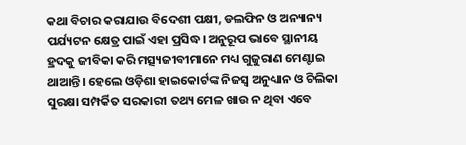କଥା ବିଚାର କରାଯାଉ ବିଦେଶୀ ପକ୍ଷୀ, ଡଲଫିନ ଓ ଅନ୍ୟାନ୍ୟ ପର୍ଯ୍ୟଟନ କ୍ଷେତ୍ର ପାଇଁ ଏହା ପ୍ରସିଦ୍ଧ। ଅନୁରୂପ ଭାବେ ସ୍ଥାନୀୟ ହ୍ରଦକୁ ଜୀବିକା କରି ମତ୍ସ୍ୟଜୀବୀମାନେ ମଧ୍ୟ ଗୁଜୁରାଣ ମେଣ୍ଟାଇ ଥାଆନ୍ତି। ହେଲେ ଓଡ଼ିଶା ହାଇକୋର୍ଟଙ୍କ ନିଜସ୍ବ ଅନୁଧ୍ୟାନ ଓ ଚିଲିକା ସୁରକ୍ଷା ସମ୍ପର୍କିତ ସରକାରୀ ତଥ୍ୟ ମେଳ ଖାଉ ନ ଥିବା ଏବେ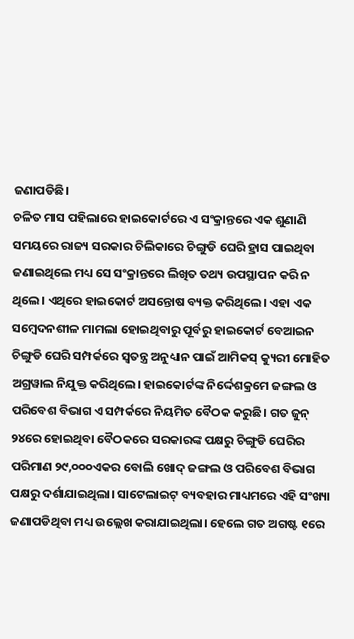ଜଣାପଡିଛି।
ଚଳିତ ମାସ ପହିଲାରେ ହାଇକୋର୍ଟରେ ଏ ସଂକ୍ରାନ୍ତରେ ଏକ ଶୁଣାଣି ସମୟରେ ରାଜ୍ୟ ସରକାର ଚିଲିକାରେ ଚିଙ୍ଗୁଡି ଘେରି ହ୍ରାସ ପାଇଥିବା ଜଣାଇଥିଲେ ମଧ୍ୟ ସେ ସଂକ୍ରାନ୍ତରେ ଲିଖିତ ତଥ୍ୟ ଉପସ୍ଥାପନ କରି ନ ଥିଲେ। ଏଥିରେ ହାଇକୋର୍ଟ ଅସନ୍ତୋଷ ବ୍ୟକ୍ତ କରିଥିଲେ। ଏହା ଏକ ସମ୍ବେଦନଶୀଳ ମାମଲା ହୋଇଥିବାରୁ ପୂର୍ବରୁ ହାଇକୋର୍ଟ ବେଆଇନ ଚିଙ୍ଗୁଡି ଘେରି ସମ୍ପର୍କରେ ସ୍ବତନ୍ତ୍ର ଅନୁଧ୍ୟାନ ପାଇଁ ଆମିକସ୍‌ କ୍ୟୁରୀ ମୋହିତ ଅଗ୍ରୱାଲ ନିଯୁକ୍ତ କରିଥିଲେ। ହାଇକୋର୍ଟଙ୍କ ନିର୍ଦ୍ଦେଶକ୍ରମେ ଜଙ୍ଗଲ ଓ ପରିବେଶ ବିଭାଗ ଏ ସମ୍ପର୍କରେ ନିୟମିତ ବୈଠକ କରୁଛି। ଗତ ଜୁନ୍‌ ୨୪ରେ ହୋଇଥିବା ବୈଠକରେ ସରକାରଙ୍କ ପକ୍ଷରୁ ଚିଙ୍ଗୁଡି ଘେରିର ପରିମାଣ ୨୯,୦୦୦ଏକର ବୋଲି ଖୋଦ୍‌ ଜଙ୍ଗଲ ଓ ପରିବେଶ ବିଭାଗ ପକ୍ଷରୁ ଦର୍ଶାଯାଇଥିଲା। ସାଟେଲାଇଟ୍‌ ବ୍ୟବହାର ମାଧ୍ୟମରେ ଏହି ସଂଖ୍ୟା ଜଣାପଡିଥିବା ମଧ୍ୟ ଉଲ୍ଲେଖ କରାଯାଇଥିଲା। ହେଲେ ଗତ ଅଗଷ୍ଟ ୧ରେ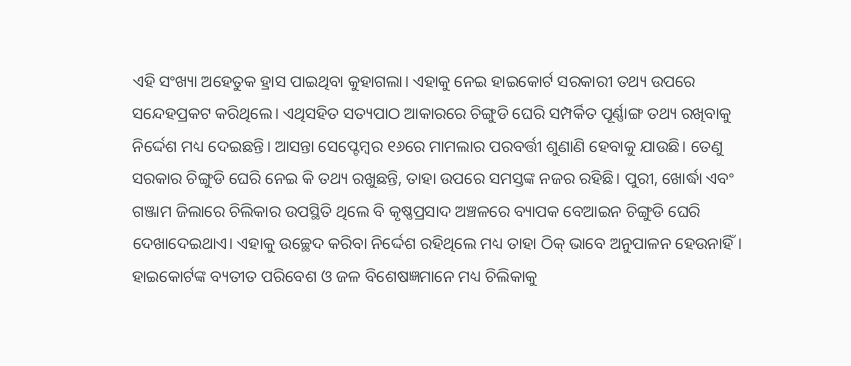ଏହି ସଂଖ୍ୟା ଅହେତୁକ ହ୍ରାସ ପାଇଥିବା କୁହାଗଲା। ଏହାକୁ ନେଇ ହାଇକୋର୍ଟ ସରକାରୀ ତଥ୍ୟ ଉପରେ ସନ୍ଦେହପ୍ରକଟ କରିଥିଲେ। ଏଥିସହିତ ସତ୍ୟପାଠ ଆକାରରେ ଚିଙ୍ଗୁଡି ଘେରି ସମ୍ପର୍କିତ ପୂର୍ଣ୍ଣାଙ୍ଗ ତଥ୍ୟ ରଖିବାକୁ ନିର୍ଦ୍ଦେଶ ମଧ୍ୟ ଦେଇଛନ୍ତି। ଆସନ୍ତା ସେପ୍ଟେମ୍ବର ୧୬ରେ ମାମଲାର ପରବର୍ତ୍ତୀ ଶୁଣାଣି ହେବାକୁ ଯାଉଛି। ତେଣୁ ସରକାର ଚିଙ୍ଗୁଡି ଘେରି ନେଇ କି ତଥ୍ୟ ରଖୁଛନ୍ତି, ତାହା ଉପରେ ସମସ୍ତଙ୍କ ନଜର ରହିଛି। ପୁରୀ, ଖୋର୍ଦ୍ଧା ଏବଂ ଗଞ୍ଜାମ ଜିଲାରେ ଚିଲିକାର ଉପସ୍ଥିତି ଥିଲେ ବି କୃଷ୍ଣପ୍ରସାଦ ଅଞ୍ଚଳରେ ବ୍ୟାପକ ବେଆଇନ ଚିଙ୍ଗୁଡି ଘେରି ଦେଖାଦେଇଥାଏ। ଏହାକୁ ଉଚ୍ଛେଦ କରିବା ନିର୍ଦ୍ଦେଶ ରହିଥିଲେ ମଧ୍ୟ ତାହା ଠିକ୍‌ ଭାବେ ଅନୁପାଳନ ହେଉନାହିଁ। ହାଇକୋର୍ଟଙ୍କ ବ୍ୟତୀତ ପରିବେଶ ଓ ଜଳ ବିଶେଷଜ୍ଞମାନେ ମଧ୍ୟ ଚିଲିକାକୁ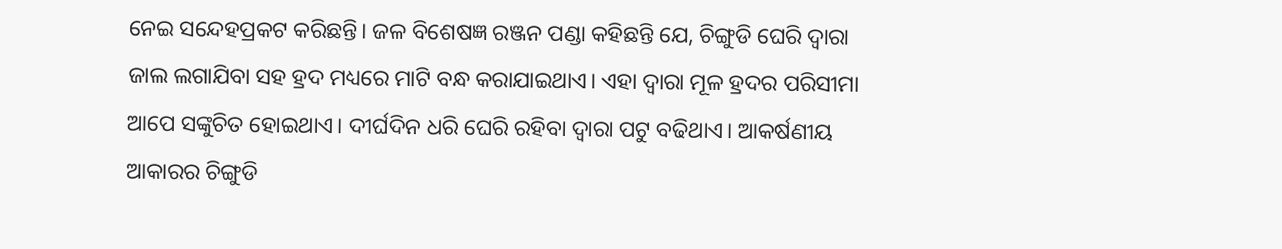ନେଇ ସନ୍ଦେହପ୍ରକଟ କରିଛନ୍ତି। ଜଳ ବିଶେଷଜ୍ଞ ରଞ୍ଜନ ପଣ୍ଡା କହିଛନ୍ତି ଯେ, ଚିଙ୍ଗୁଡି ଘେରି ଦ୍ୱାରା ଜାଲ ଲଗାଯିବା ସହ ହ୍ରଦ ମଧ୍ୟରେ ମାଟି ବନ୍ଧ କରାଯାଇଥାଏ। ଏହା ଦ୍ୱାରା ମୂଳ ହ୍ରଦର ପରିସୀମା ଆପେ ସଙ୍କୁଚିତ ହୋଇଥାଏ। ଦୀର୍ଘଦିନ ଧରି ଘେରି ରହିବା ଦ୍ୱାରା ପଟୁ ବଢିଥାଏ। ଆକର୍ଷଣୀୟ ଆକାରର ଚିଙ୍ଗୁଡି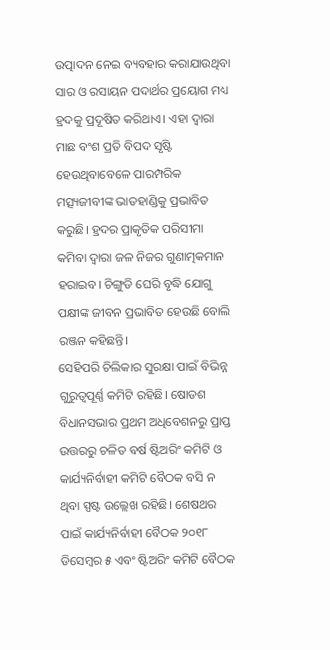ଉତ୍ପାଦନ ନେଇ ବ୍ୟବହାର କରାଯାଉଥିବା ସାର ଓ ରସାୟନ ପଦାର୍ଥର ପ୍ରୟୋଗ ମଧ୍ୟ ହ୍ରଦକୁ ପ୍ରଦୂଷିତ କରିଥାଏ। ଏହା ଦ୍ୱାରା ମାଛ ବଂଶ ପ୍ରତି ବିପଦ ସୃଷ୍ଟି ହେଉଥିବାବେଳେ ପାରମ୍ପରିକ ମତ୍ସ୍ୟଜୀବୀଙ୍କ ଭାତହାଣ୍ଡିକୁ ପ୍ରଭାବିତ କରୁଛି। ହ୍ରଦର ପ୍ରାକୃତିକ ପରିସୀମା କମିବା ଦ୍ୱାରା ଜଳ ନିଜର ଗୁଣାତ୍ମକମାନ ହରାଇବ। ଚିଙ୍ଗୁଡି ଘେରି ବୃଦ୍ଧି ଯୋଗୁ ପକ୍ଷୀଙ୍କ ଜୀବନ ପ୍ରଭାବିତ ହେଉଛି ବୋଲି ରଞ୍ଜନ କହିଛନ୍ତି।
ସେହିପରି ଚିଲିକାର ସୁରକ୍ଷା ପାଇଁ ବିଭିନ୍ନ ଗୁରୁତ୍ୱପୂର୍ଣ୍ଣ କମିଟି ରହିଛି। ଷୋଡଶ ବିଧାନସଭାର ପ୍ରଥମ ଅଧିବେଶନରୁ ପ୍ରାପ୍ତ ଉତ୍ତରରୁ ଚଳିତ ବର୍ଷ ଷ୍ଟିଅରିଂ କମିଟି ଓ କାର୍ଯ୍ୟନିର୍ବାହୀ କମିଟି ବୈଠକ ବସି ନ ଥିବା ସ୍ପଷ୍ଟ ଉଲ୍ଲେଖ ରହିଛି। ଶେଷଥର ପାଇଁ କାର୍ଯ୍ୟନିର୍ବାହୀ ବୈଠକ ୨୦୧୮ ଡିସେମ୍ବର ୫ ଏବଂ ଷ୍ଟିଅରିଂ କମିଟି ବୈଠକ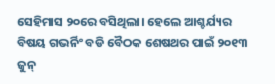ସେହିମାସ ୨୦ରେ ବସିଥିଲା। ହେଲେ ଆଶ୍ଚର୍ଯ୍ୟର ବିଷୟ ଗଭର୍ନିଂ ବଡି ବୈଠକ ଶେଷଥର ପାଇଁ ୨୦୧୩ ଜୁନ୍‌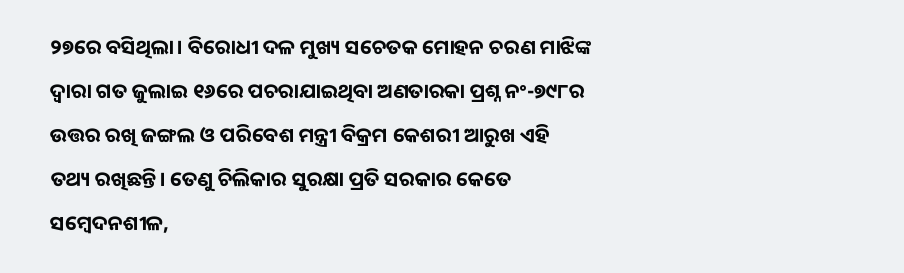୨୭ରେ ବସିଥିଲା। ବିରୋଧୀ ଦଳ ମୁଖ୍ୟ ସଚେତକ ମୋହନ ଚରଣ ମାଝିଙ୍କ ଦ୍ୱାରା ଗତ ଜୁଲାଇ ୧୬ରେ ପଚରାଯାଇଥିବା ଅଣତାରକା ପ୍ରଶ୍ନ ନଂ-୭୯୮ର ଉତ୍ତର ରଖି ଜଙ୍ଗଲ ଓ ପରିବେଶ ମନ୍ତ୍ରୀ ବିକ୍ରମ କେଶରୀ ଆରୁଖ ଏହି ତଥ୍ୟ ରଖିଛନ୍ତି। ତେଣୁ ଚିଲିକାର ସୁରକ୍ଷା ପ୍ରତି ସରକାର କେତେ ସମ୍ବେଦନଶୀଳ,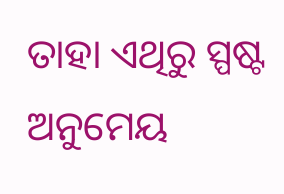ତାହା ଏଥିରୁ ସ୍ପଷ୍ଟ ଅନୁମେୟ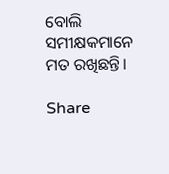ବୋଲି ସମୀକ୍ଷକମାନେ ମତ ରଖିଛନ୍ତି।

Share